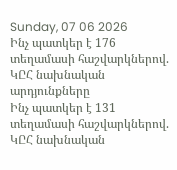Sunday, 07 06 2026
Ինչ պատկեր է 176 տեղամասի հաշվարկներով. ԿԸՀ նախնական արդյունքները
Ինչ պատկեր է 131 տեղամասի հաշվարկներով. ԿԸՀ նախնական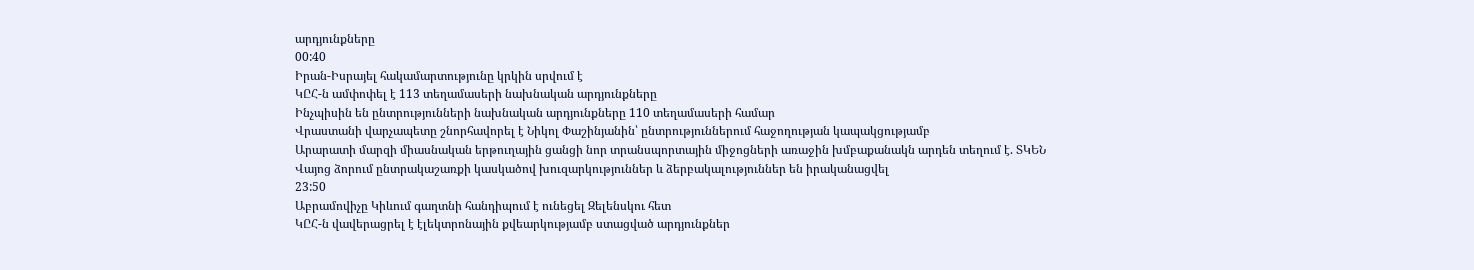արդյունքները
00:40
Իրան-Իսրայել հակամարտությունը կրկին սրվում է
ԿԸՀ-ն ամփոփել է 113 տեղամասերի նախնական արդյունքները
Ինչպիսին են ընտրությունների նախնական արդյունքները 110 տեղամասերի համար
Վրաստանի վարչապետը շնորհավորել է Նիկոլ Փաշինյանին՝ ընտրություններում հաջողության կապակցությամբ
Արարատի մարզի միասնական երթուղային ցանցի նոր տրանսպորտային միջոցների առաջին խմբաքանակն արդեն տեղում է. ՏԿԵՆ
Վայոց ձորում ընտրակաշառքի կասկածով խուզարկություններ և ձերբակալություններ են իրականացվել
23:50
Աբրամովիչը Կիևում գաղտնի հանդիպում է ունեցել Զելենսկու հետ
ԿԸՀ-ն վավերացրել է էլեկտրոնային քվեարկությամբ ստացված արդյունքներ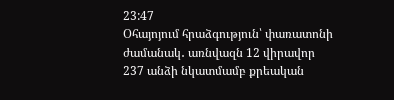23:47
Օհայոյում հրաձգություն՝ փառատոնի ժամանակ․ առնվազն 12 վիրավոր
237 անձի նկատմամբ քրեական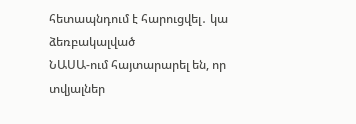հետապնդում է հարուցվել․ կա ձեռբակալված
ՆԱՍԱ-ում հայտարարել են, որ տվյալներ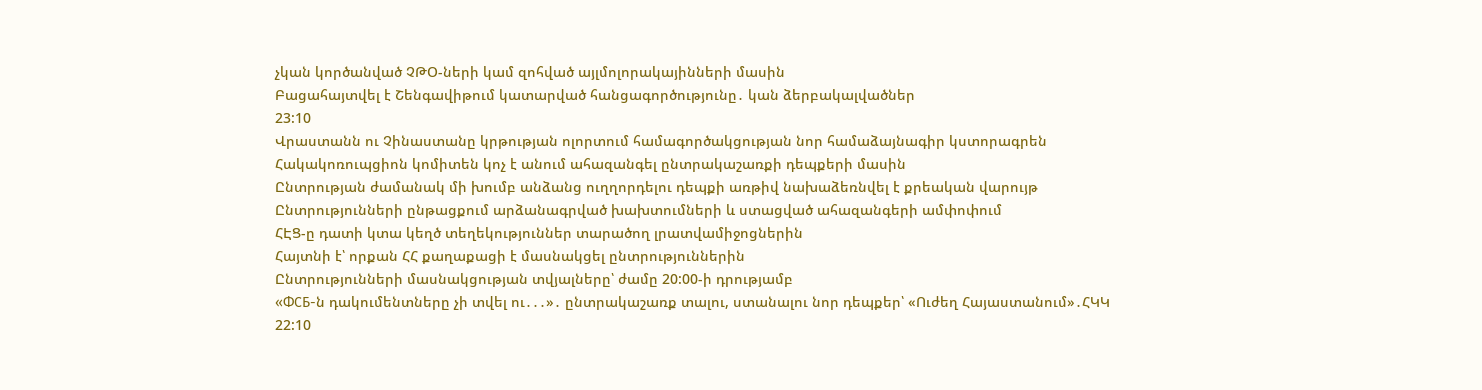չկան կործանված ՉԹՕ-ների կամ զոհված այլմոլորակայինների մասին
Բացահայտվել է Շենգավիթում կատարված հանցագործությունը․ կան ձերբակալվածներ
23:10
Վրաստանն ու Չինաստանը կրթության ոլորտում համագործակցության նոր համաձայնագիր կստորագրեն
Հակակոռուպցիոն կոմիտեն կոչ է անում ահազանգել ընտրակաշառքի դեպքերի մասին
Ընտրության ժամանակ մի խումբ անձանց ուղղորդելու դեպքի առթիվ նախաձեռնվել է քրեական վարույթ
Ընտրությունների ընթացքում արձանագրված խախտումների և ստացված ահազանգերի ամփոփում
ՀԷՑ-ը դատի կտա կեղծ տեղեկություններ տարածող լրատվամիջոցներին
Հայտնի է՝ որքան ՀՀ քաղաքացի է մասնակցել ընտրություններին
Ընտրությունների մասնակցության տվյալները՝ ժամը 20:00-ի դրությամբ
«ФСБ-ն դակումենտները չի տվել ու․․․»․ ընտրակաշառք տալու, ստանալու նոր դեպքեր՝ «Ուժեղ Հայաստանում»․ՀԿԿ
22:10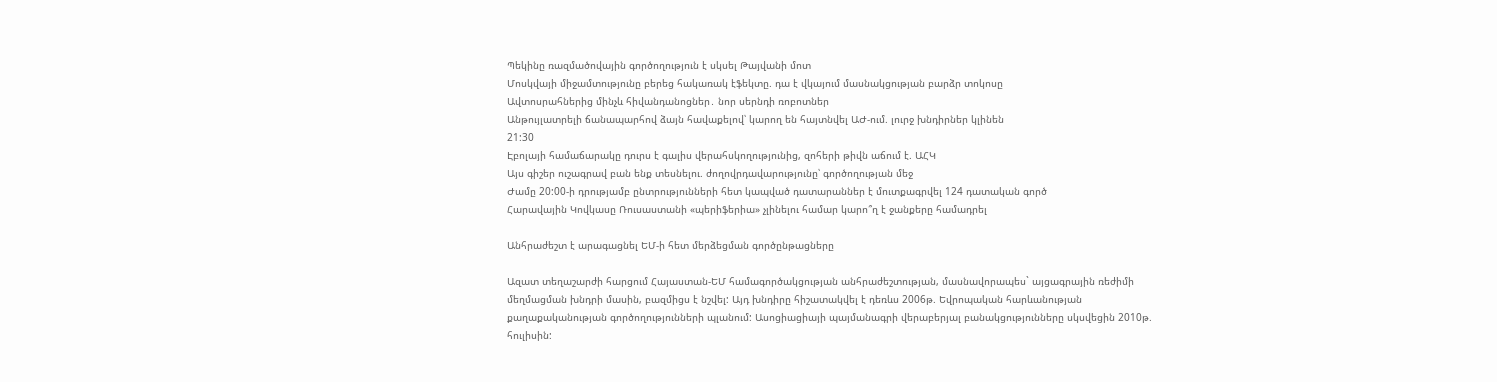Պեկինը ռազմածովային գործողություն է սկսել Թայվանի մոտ
Մոսկվայի միջամտությունը բերեց հակառակ էֆեկտը. դա է վկայում մասնակցության բարձր տոկոսը
Ավտոսրահներից մինչև հիվանդանոցներ․ նոր սերնդի ռոբոտներ
Անթույլատրելի ճանապարհով ձայն հավաքելով՝ կարող են հայտնվել ԱԺ-ում. լուրջ խնդիրներ կլինեն
21:30
Էբոլայի համաճարակը դուրս է գալիս վերահսկողությունից, զոհերի թիվն աճում է. ԱՀԿ
Այս գիշեր ուշագրավ բան ենք տեսնելու. ժողովրդավարությունը՝ գործողության մեջ
Ժամը 20:00-ի դրությամբ ընտրությունների հետ կապված դատարաններ է մուտքագրվել 124 դատական գործ
Հարավային Կովկասը Ռուսաստանի «պերիֆերիա» չլինելու համար կարո՞ղ է ջանքերը համադրել

Անհրաժեշտ է արագացնել ԵՄ-ի հետ մերձեցման գործընթացները

Ազատ տեղաշարժի հարցում Հայաստան-ԵՄ համագործակցության անհրաժեշտության, մասնավորապես` այցագրային ռեժիմի մեղմացման խնդրի մասին, բազմիցս է նշվել: Այդ խնդիրը հիշատակվել է դեռևս 2006թ. Եվրոպական հարևանության քաղաքականության գործողությունների պլանում: Ասոցիացիայի պայմանագրի վերաբերյալ բանակցությունները սկսվեցին 2010թ. հուլիսին: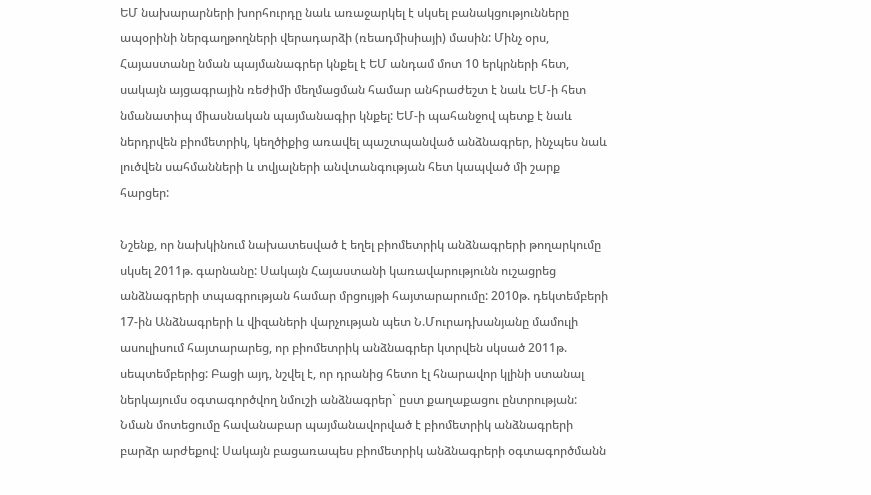ԵՄ նախարարների խորհուրդը նաև առաջարկել է սկսել բանակցությունները ապօրինի ներգաղթողների վերադարձի (ռեադմիսիայի) մասին: Մինչ օրս, Հայաստանը նման պայմանագրեր կնքել է ԵՄ անդամ մոտ 10 երկրների հետ, սակայն այցագրային ռեժիմի մեղմացման համար անհրաժեշտ է նաև ԵՄ-ի հետ նմանատիպ միասնական պայմանագիր կնքել: ԵՄ-ի պահանջով պետք է նաև ներդրվեն բիոմետրիկ, կեղծիքից առավել պաշտպանված անձնագրեր, ինչպես նաև լուծվեն սահմանների և տվյալների անվտանգության հետ կապված մի շարք հարցեր:

Նշենք, որ նախկինում նախատեսված է եղել բիոմետրիկ անձնագրերի թողարկումը սկսել 2011թ. գարնանը: Սակայն Հայաստանի կառավարությունն ուշացրեց անձնագրերի տպագրության համար մրցույթի հայտարարումը: 2010թ. դեկտեմբերի 17-ին Անձնագրերի և վիզաների վարչության պետ Ն.Մուրադխանյանը մամուլի ասուլիսում հայտարարեց, որ բիոմետրիկ անձնագրեր կտրվեն սկսած 2011թ. սեպտեմբերից: Բացի այդ, նշվել է, որ դրանից հետո էլ հնարավոր կլինի ստանալ ներկայումս օգտագործվող նմուշի անձնագրեր` ըստ քաղաքացու ընտրության: Նման մոտեցումը հավանաբար պայմանավորված է բիոմետրիկ անձնագրերի բարձր արժեքով: Սակայն բացառապես բիոմետրիկ անձնագրերի օգտագործմանն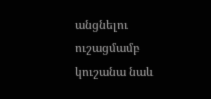անցնելու ուշացմամբ կուշանա նաև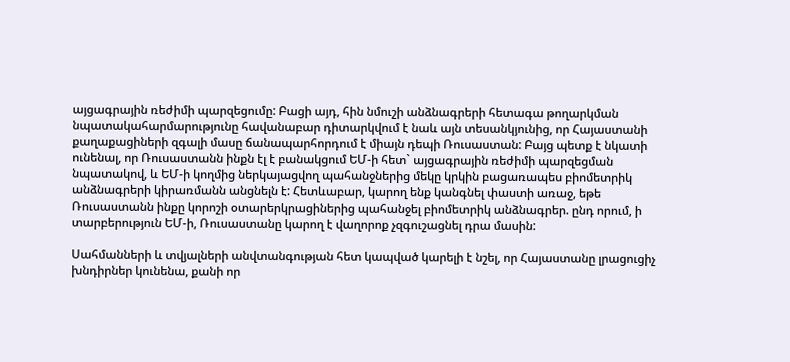այցագրային ռեժիմի պարզեցումը: Բացի այդ, հին նմուշի անձնագրերի հետագա թողարկման նպատակահարմարությունը հավանաբար դիտարկվում է նաև այն տեսանկյունից, որ Հայաստանի քաղաքացիների զգալի մասը ճանապարհորդում է միայն դեպի Ռուսաստան: Բայց պետք է նկատի ունենալ, որ Ռուսաստանն ինքն էլ է բանակցում ԵՄ-ի հետ` այցագրային ռեժիմի պարզեցման նպատակով, և ԵՄ-ի կողմից ներկայացվող պահանջներից մեկը կրկին բացառապես բիոմետրիկ անձնագրերի կիրառմանն անցնելն է: Հետևաբար, կարող ենք կանգնել փաստի առաջ, եթե Ռուսաստանն ինքը կորոշի օտարերկրացիներից պահանջել բիոմետրիկ անձնագրեր. ընդ որում, ի տարբերություն ԵՄ-ի, Ռուսաստանը կարող է վաղորոք չզգուշացնել դրա մասին:

Սահմանների և տվյալների անվտանգության հետ կապված կարելի է նշել, որ Հայաստանը լրացուցիչ խնդիրներ կունենա, քանի որ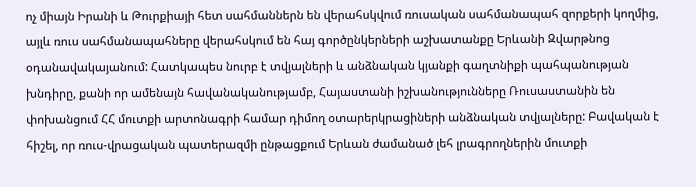ոչ միայն Իրանի և Թուրքիայի հետ սահմաններն են վերահսկվում ռուսական սահմանապահ զորքերի կողմից, այլև ռուս սահմանապահները վերահսկում են հայ գործընկերների աշխատանքը Երևանի Զվարթնոց օդանավակայանում: Հատկապես նուրբ է տվյալների և անձնական կյանքի գաղտնիքի պահպանության խնդիրը, քանի որ ամենայն հավանականությամբ, Հայաստանի իշխանությունները Ռուսաստանին են փոխանցում ՀՀ մուտքի արտոնագրի համար դիմող օտարերկրացիների անձնական տվյալները: Բավական է հիշել, որ ռուս-վրացական պատերազմի ընթացքում Երևան ժամանած լեհ լրագրողներին մուտքի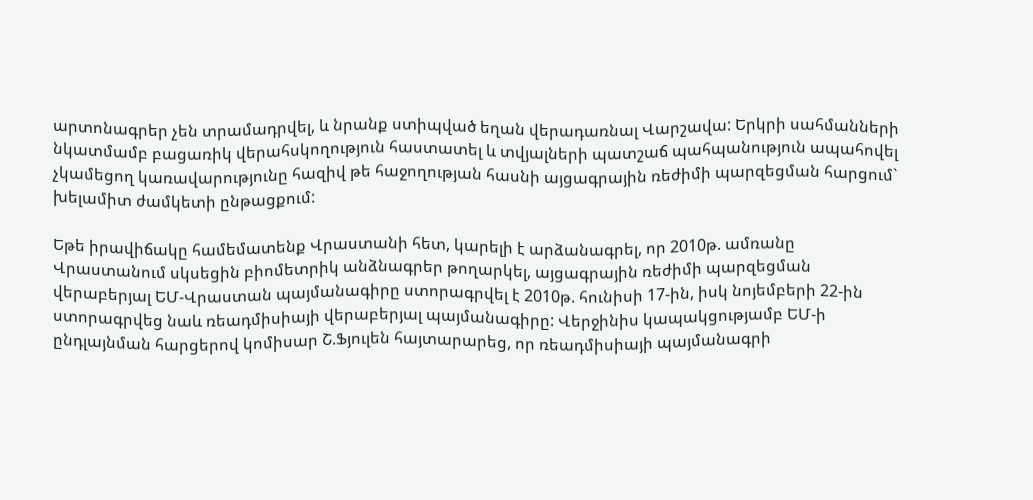արտոնագրեր չեն տրամադրվել, և նրանք ստիպված եղան վերադառնալ Վարշավա: Երկրի սահմանների նկատմամբ բացառիկ վերահսկողություն հաստատել և տվյալների պատշաճ պահպանություն ապահովել չկամեցող կառավարությունը հազիվ թե հաջողության հասնի այցագրային ռեժիմի պարզեցման հարցում` խելամիտ ժամկետի ընթացքում:

Եթե իրավիճակը համեմատենք Վրաստանի հետ, կարելի է արձանագրել, որ 2010թ. ամռանը Վրաստանում սկսեցին բիոմետրիկ անձնագրեր թողարկել, այցագրային ռեժիմի պարզեցման վերաբերյալ ԵՄ-Վրաստան պայմանագիրը ստորագրվել է 2010թ. հունիսի 17-ին, իսկ նոյեմբերի 22-ին ստորագրվեց նաև ռեադմիսիայի վերաբերյալ պայմանագիրը: Վերջինիս կապակցությամբ ԵՄ-ի ընդլայնման հարցերով կոմիսար Շ.Ֆյուլեն հայտարարեց, որ ռեադմիսիայի պայմանագրի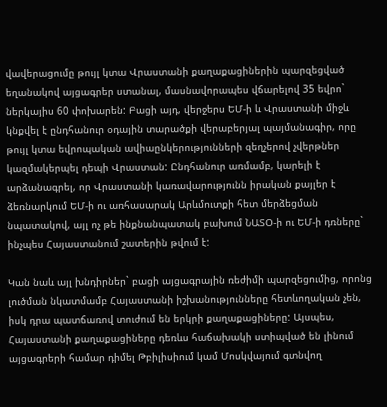վավերացումը թույլ կտա Վրաստանի քաղաքացիներին պարզեցված եղանակով այցագրեր ստանալ, մասնավորապես վճարելով 35 եվրո` ներկայիս 60 փոխարեն: Բացի այդ, վերջերս ԵՄ-ի և Վրաստանի միջև կնքվել է ընդհանուր օդային տարածքի վերաբերյալ պայմանագիր, որը թույլ կտա եվրոպական ավիաընկերությունների զեղչերով չվերթներ կազմակերպել դեպի Վրաստան: Ընդհանուր առմամբ, կարելի է արձանագրել, որ Վրաստանի կառավարությունն իրական քայլեր է ձեռնարկում ԵՄ-ի ու առհասարակ Արևմուտքի հետ մերձեցման նպատակով, այլ ոչ թե ինքնանպատակ բախում ՆԱՏՕ-ի ու ԵՄ-ի դռները` ինչպես Հայաստանում շատերին թվում է:

Կան նաև այլ խնդիրներ` բացի այցագրային ռեժիմի պարզեցումից, որոնց լուծման նկատմամբ Հայաստանի իշխանությունները հետևողական չեն, իսկ դրա պատճառով տուժում են երկրի քաղաքացիները: Այսպես, Հայաստանի քաղաքացիները դեռևս հաճախակի ստիպված են լինում այցագրերի համար դիմել Թբիլիսիում կամ Մոսկվայում գտնվող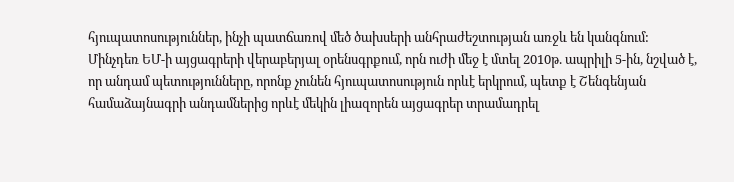հյուպատոսություններ, ինչի պատճառով մեծ ծախսերի անհրաժեշտության առջև են կանգնում: Մինչդեռ ԵՄ-ի այցագրերի վերաբերյալ օրենսգրքում, որն ուժի մեջ է մտել 2010թ. ապրիլի 5-ին, նշված է, որ անդամ պետությունները, որոնք չունեն հյուպատոսություն որևէ երկրում, պետք է Շենգենյան համաձայնագրի անդամներից որևէ մեկին լիազորեն այցագրեր տրամադրել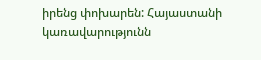իրենց փոխարեն: Հայաստանի կառավարությունն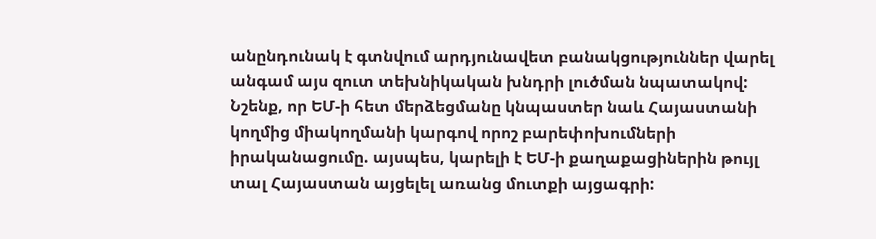անընդունակ է գտնվում արդյունավետ բանակցություններ վարել անգամ այս զուտ տեխնիկական խնդրի լուծման նպատակով: Նշենք, որ ԵՄ-ի հետ մերձեցմանը կնպաստեր նաև Հայաստանի կողմից միակողմանի կարգով որոշ բարեփոխումների իրականացումը. այսպես, կարելի է ԵՄ-ի քաղաքացիներին թույլ տալ Հայաստան այցելել առանց մուտքի այցագրի: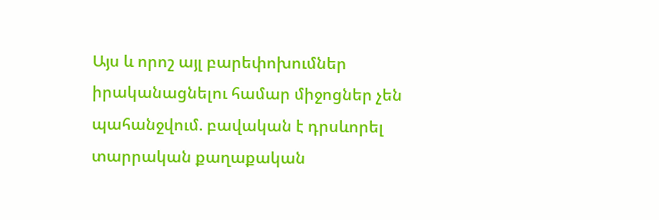Այս և որոշ այլ բարեփոխումներ իրականացնելու համար միջոցներ չեն պահանջվում. բավական է դրսևորել տարրական քաղաքական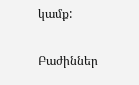կամք:

Բաժիններ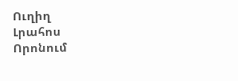Ուղիղ
Լրահոս
Որոնում